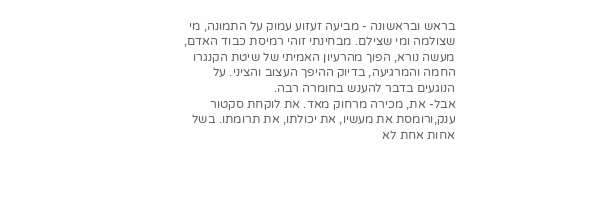בראש ובראשונה - מביעה זעזוע עמוק על התמונה, מי שצולמה ומי שצילם. מבחינתי זוהי רמיסת כבוד האדם, מעשה נורא, הפוך מהרעיון האמיתי של שיטת הקנגרו החמה והמרגיעה, בדיוק ההיפך העצוב והציני. על הנוגעים בדבר להענש בחומרה רבה.
אבל- את, מכירה מרחוק מאד. את לוקחת סקטור ענק,ורומסת את מעשיו, את יכולתו, את תרומתו. בשל אחות אחת לא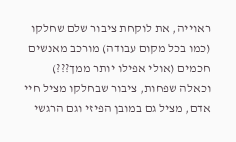ראוייה, את לוקחת ציבור שלם שחלקו (כמו בכל מקום עבודה) מורכב מאנשים חכמים (אולי אפילו יותר ממך???) וכאלה שפחות, ציבור שבחלקו מציל חיי אדם, מציל גם במובן הפיזי וגם הרגשי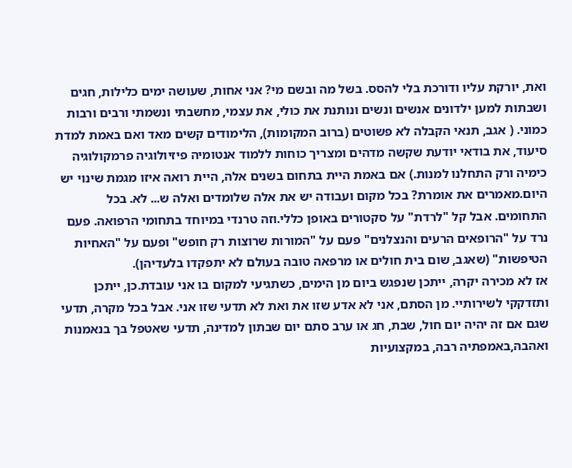ואת, יורקת עליו ודורכת בלי להסס. בשל מה ובשם מי? אני אחות, שעושה ימים כלילות, חגים ושבתות למען ילדונים אנשים ונשים ונותנת את כולי, את עצמי, מחשבתי ונשמתי ורבים ורבות כמוני. ( אגב, תנאי הקבלה לא פשוטים (ברוב המקומות), הלימודים קשים מאד ואם באמת למדת סיעוד, את בודאי יודעת שקשה מדהים ומצריך כוחות ללמוד אנטומיה פיזיולוגיה פרמקולוגיה כימיה ורק התחלנו למנות.) אם באמת היית בתחום בשנים אלה, היית רואה איזו מגמת שינוי יש היום.מאמרים את אומרת? בכל מקום ועבודה יש את אלה שלומדים ואלה ש... לא. בכל התחומים. אבל קל "לרדת" על סקטורים באופן כללי.וזה טרנדי במיוחד בתחומי הרפואה. פעם נרד על "הרופאים הרעים והנצלנים" פעם על "המורות שרוצות רק חופש" ופעם על "האחיות הטיפשות" (שאגב, שום בית חולים או מרפאה טובה בעולם לא יתפקדו בלעדיהן).
אז לא מכירה יקרה, ייתכן שנפגש ביום מן הימים, כשתגיעי למקום בו אני עובדת.כן, ייתכן ותזדקקי לשירותיי. מן הסתם, אני לא אדע שזו את ואת לא תדעי שזו אני. אבל בכל מקרה, תדעי שגם אם זה יהיה יום חול, שבת, חג או ערב סתם יום שבתון למדינה, תדעי שאטפל בך בנאמנות ואהבה,באמפתיה רבה, במקצועיות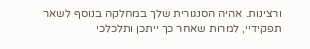ורצינות. אהיה הסנגורית שלך במחלקה בנוסף לשאר תפקידיי, למרות שאחר כך ייתכן ותלכלכי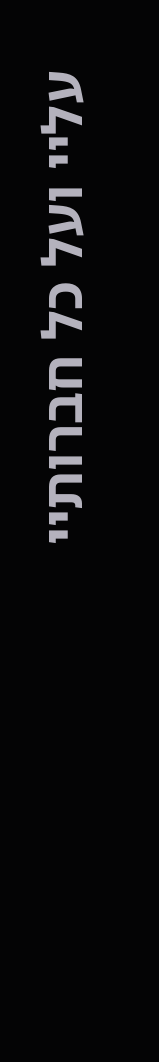עליי ועל כל חברותיי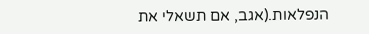הנפלאות.(אגב, אם תשאלי את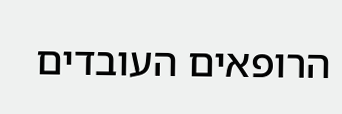הרופאים העובדים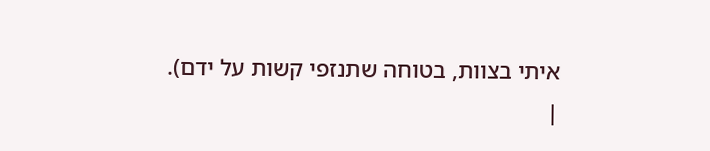איתי בצוות, בטוחה שתנזפי קשות על ידם).
|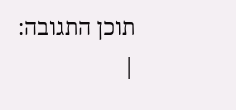תוכן התגובה:
|